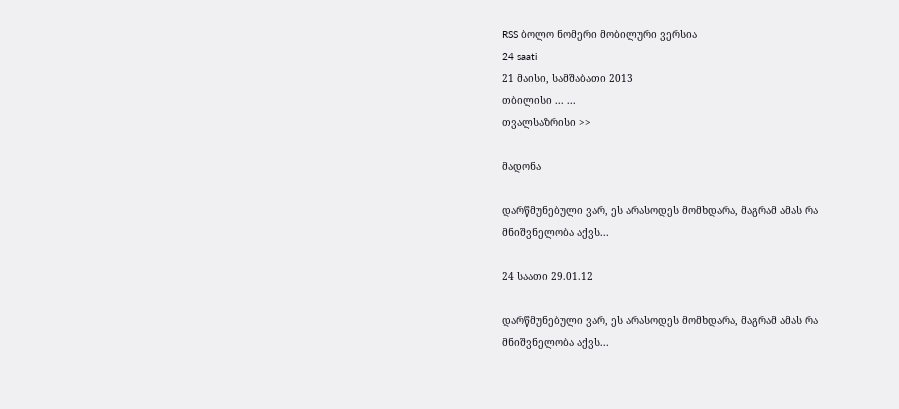RSS ბოლო ნომერი მობილური ვერსია
24 saati
21 მაისი, სამშაბათი 2013
თბილისი ... ...
თვალსაზრისი >>

მადონა

დარწმუნებული ვარ, ეს არასოდეს მომხდარა, მაგრამ ამას რა მნიშვნელობა აქვს...

24 საათი 29.01.12

დარწმუნებული ვარ, ეს არასოდეს მომხდარა, მაგრამ ამას რა მნიშვნელობა აქვს...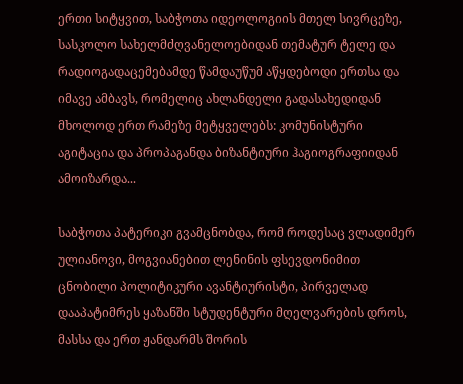ერთი სიტყვით, საბჭოთა იდეოლოგიის მთელ სივრცეზე, სასკოლო სახელმძღვანელოებიდან თემატურ ტელე და რადიოგადაცემებამდე წამდაუწუმ აწყდებოდი ერთსა და იმავე ამბავს, რომელიც ახლანდელი გადასახედიდან მხოლოდ ერთ რამეზე მეტყველებს: კომუნისტური აგიტაცია და პროპაგანდა ბიზანტიური ჰაგიოგრაფიიდან ამოიზარდა...

საბჭოთა პატერიკი გვამცნობდა, რომ როდესაც ვლადიმერ ულიანოვი, მოგვიანებით ლენინის ფსევდონიმით ცნობილი პოლიტიკური ავანტიურისტი, პირველად დააპატიმრეს ყაზანში სტუდენტური მღელვარების დროს, მასსა და ერთ ჟანდარმს შორის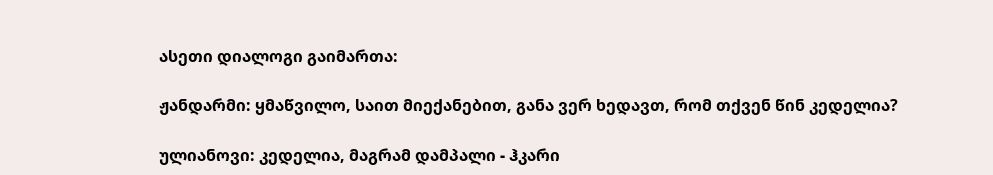ასეთი დიალოგი გაიმართა:

ჟანდარმი: ყმაწვილო, საით მიექანებით, განა ვერ ხედავთ, რომ თქვენ წინ კედელია?

ულიანოვი: კედელია, მაგრამ დამპალი - ჰკარი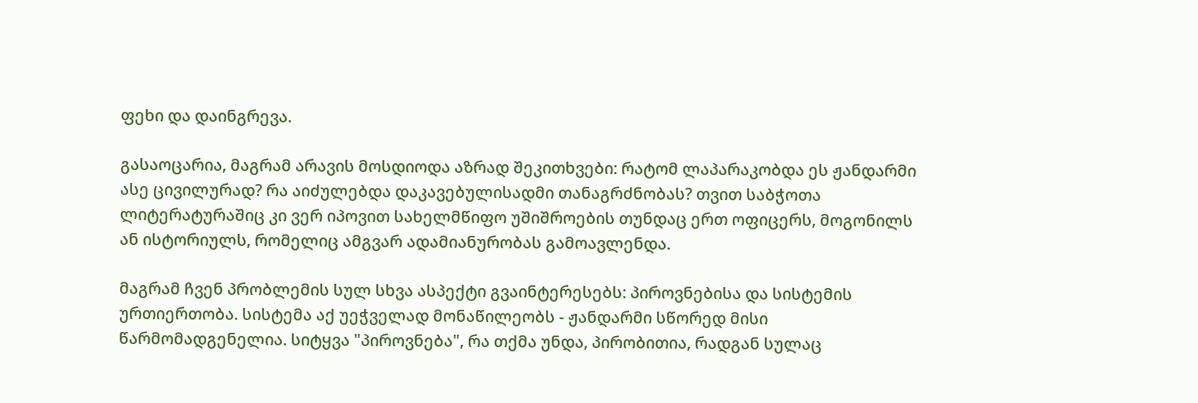ფეხი და დაინგრევა.

გასაოცარია, მაგრამ არავის მოსდიოდა აზრად შეკითხვები: რატომ ლაპარაკობდა ეს ჟანდარმი ასე ცივილურად? რა აიძულებდა დაკავებულისადმი თანაგრძნობას? თვით საბჭოთა ლიტერატურაშიც კი ვერ იპოვით სახელმწიფო უშიშროების თუნდაც ერთ ოფიცერს, მოგონილს ან ისტორიულს, რომელიც ამგვარ ადამიანურობას გამოავლენდა.

მაგრამ ჩვენ პრობლემის სულ სხვა ასპექტი გვაინტერესებს: პიროვნებისა და სისტემის ურთიერთობა. სისტემა აქ უეჭველად მონაწილეობს - ჟანდარმი სწორედ მისი წარმომადგენელია. სიტყვა "პიროვნება", რა თქმა უნდა, პირობითია, რადგან სულაც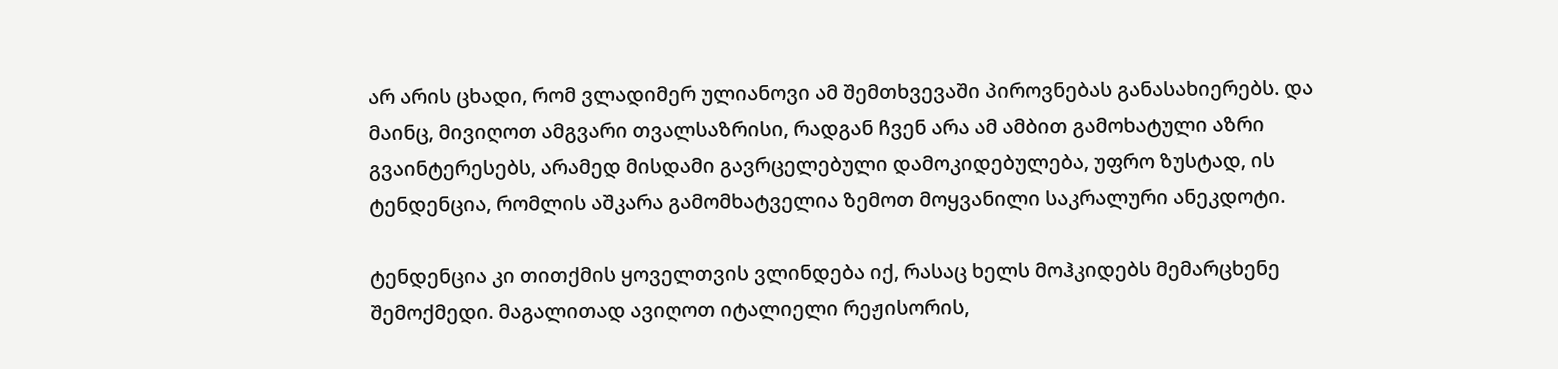არ არის ცხადი, რომ ვლადიმერ ულიანოვი ამ შემთხვევაში პიროვნებას განასახიერებს. და მაინც, მივიღოთ ამგვარი თვალსაზრისი, რადგან ჩვენ არა ამ ამბით გამოხატული აზრი გვაინტერესებს, არამედ მისდამი გავრცელებული დამოკიდებულება, უფრო ზუსტად, ის ტენდენცია, რომლის აშკარა გამომხატველია ზემოთ მოყვანილი საკრალური ანეკდოტი.

ტენდენცია კი თითქმის ყოველთვის ვლინდება იქ, რასაც ხელს მოჰკიდებს მემარცხენე შემოქმედი. მაგალითად ავიღოთ იტალიელი რეჟისორის,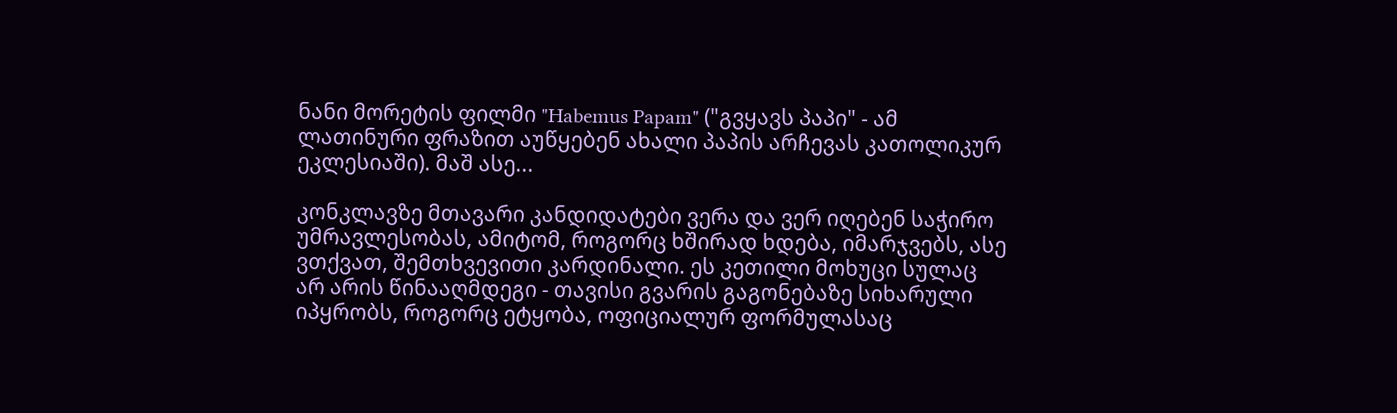ნანი მორეტის ფილმი "Habemus Papam" ("გვყავს პაპი" - ამ ლათინური ფრაზით აუწყებენ ახალი პაპის არჩევას კათოლიკურ ეკლესიაში). მაშ ასე...

კონკლავზე მთავარი კანდიდატები ვერა და ვერ იღებენ საჭირო უმრავლესობას, ამიტომ, როგორც ხშირად ხდება, იმარჯვებს, ასე ვთქვათ, შემთხვევითი კარდინალი. ეს კეთილი მოხუცი სულაც არ არის წინააღმდეგი - თავისი გვარის გაგონებაზე სიხარული იპყრობს, როგორც ეტყობა, ოფიციალურ ფორმულასაც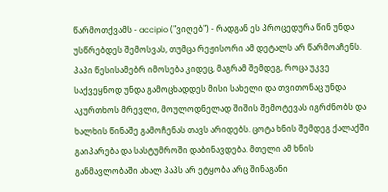წარმოთქვამს - accipio ("ვიღებ") - რადგან ეს პროცედურა წინ უნდა უსწრებდეს შემოსვას, თუმცა რეჟისორი ამ დეტალს არ წარმოაჩენს. პაპი წესისამებრ იმოსება კიდეც, მაგრამ შემდეგ, როცა უკვე საქვეყნოდ უნდა გამოცხადდეს მისი სახელი და თვითონაც უნდა აკურთხოს მრევლი, მოულოდნელად შიშის შემოტევას იგრძნობს და ხალხის წინაშე გამოჩენას თავს არიდებს. ცოტა ხნის შემდეგ ქალაქში გაიპარება და სასტუმროში დაბინავდება. მთელი ამ ხნის განმავლობაში ახალ პაპს არ ეტყობა არც შინაგანი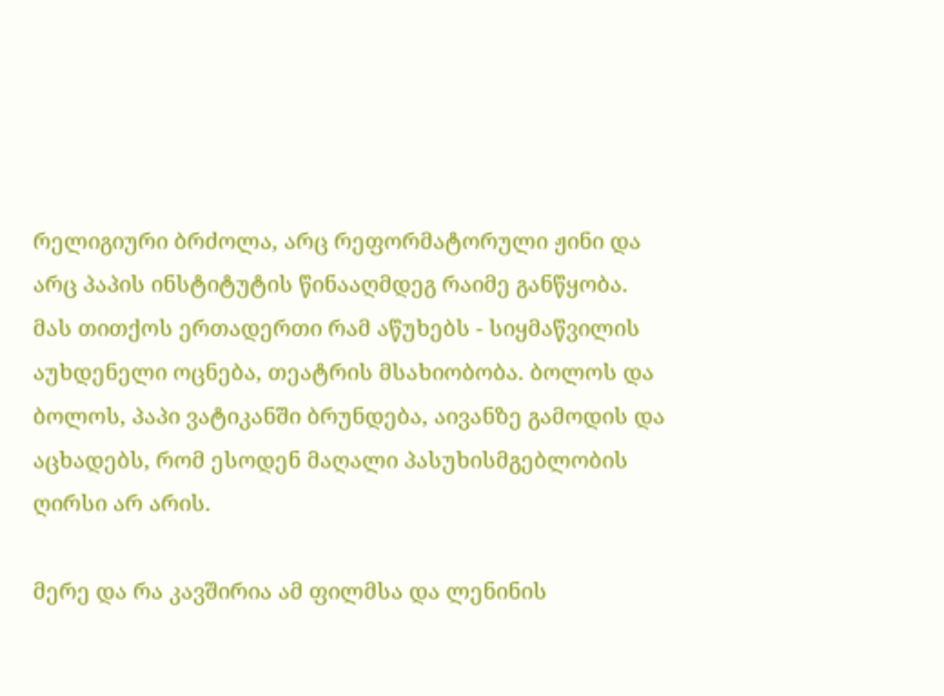რელიგიური ბრძოლა, არც რეფორმატორული ჟინი და არც პაპის ინსტიტუტის წინააღმდეგ რაიმე განწყობა. მას თითქოს ერთადერთი რამ აწუხებს - სიყმაწვილის აუხდენელი ოცნება, თეატრის მსახიობობა. ბოლოს და ბოლოს, პაპი ვატიკანში ბრუნდება, აივანზე გამოდის და აცხადებს, რომ ესოდენ მაღალი პასუხისმგებლობის ღირსი არ არის.

მერე და რა კავშირია ამ ფილმსა და ლენინის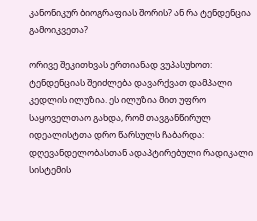კანონიკურ ბიოგრაფიას შორის? ან რა ტენდენცია გამოიკვეთა?

ორივე შეკითხვას ერთიანად ვუპასუხოთ: ტენდენციას შეიძლება დავარქვათ დამპალი კედლის ილუზია. ეს ილუზია მით უფრო საყოველთაო გახდა, რომ თავგანწირულ იდეალისტთა დრო წარსულს ჩაბარდა: დღევანდელობასთან ადაპტირებული რადიკალი სისტემის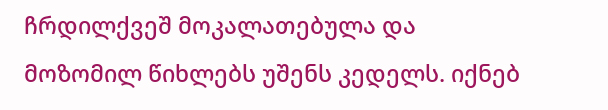ჩრდილქვეშ მოკალათებულა და მოზომილ წიხლებს უშენს კედელს. იქნებ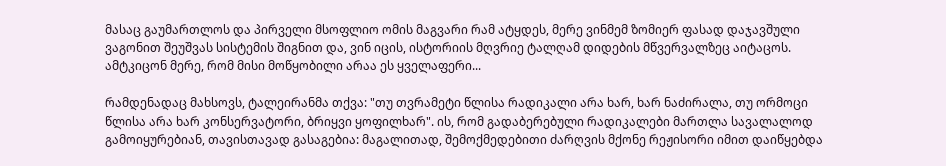მასაც გაუმართლოს და პირველი მსოფლიო ომის მაგვარი რამ ატყდეს, მერე ვინმემ ზომიერ ფასად დაჯავშული ვაგონით შეუშვას სისტემის შიგნით და, ვინ იცის, ისტორიის მღვრიე ტალღამ დიდების მწვერვალზეც აიტაცოს. ამტკიცონ მერე, რომ მისი მოწყობილი არაა ეს ყველაფერი...

რამდენადაც მახსოვს, ტალეირანმა თქვა: "თუ თვრამეტი წლისა რადიკალი არა ხარ, ხარ ნაძირალა, თუ ორმოცი წლისა არა ხარ კონსერვატორი, ბრიყვი ყოფილხარ". ის, რომ გადაბერებული რადიკალები მართლა სავალალოდ გამოიყურებიან, თავისთავად გასაგებია: მაგალითად, შემოქმედებითი ძარღვის მქონე რეჟისორი იმით დაიწყებდა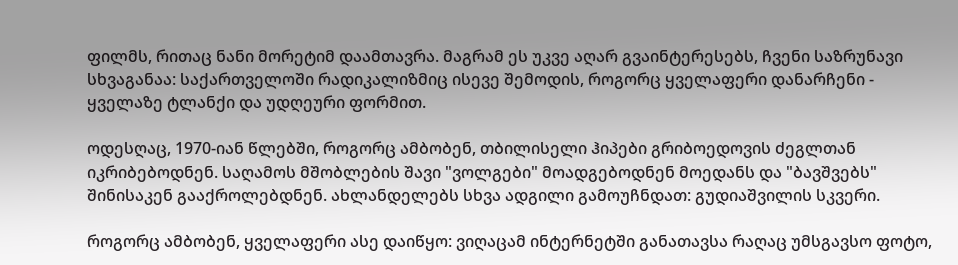ფილმს, რითაც ნანი მორეტიმ დაამთავრა. მაგრამ ეს უკვე აღარ გვაინტერესებს, ჩვენი საზრუნავი სხვაგანაა: საქართველოში რადიკალიზმიც ისევე შემოდის, როგორც ყველაფერი დანარჩენი - ყველაზე ტლანქი და უდღეური ფორმით.

ოდესღაც, 1970-იან წლებში, როგორც ამბობენ, თბილისელი ჰიპები გრიბოედოვის ძეგლთან იკრიბებოდნენ. საღამოს მშობლების შავი "ვოლგები" მოადგებოდნენ მოედანს და "ბავშვებს" შინისაკენ გააქროლებდნენ. ახლანდელებს სხვა ადგილი გამოუჩნდათ: გუდიაშვილის სკვერი.

როგორც ამბობენ, ყველაფერი ასე დაიწყო: ვიღაცამ ინტერნეტში განათავსა რაღაც უმსგავსო ფოტო,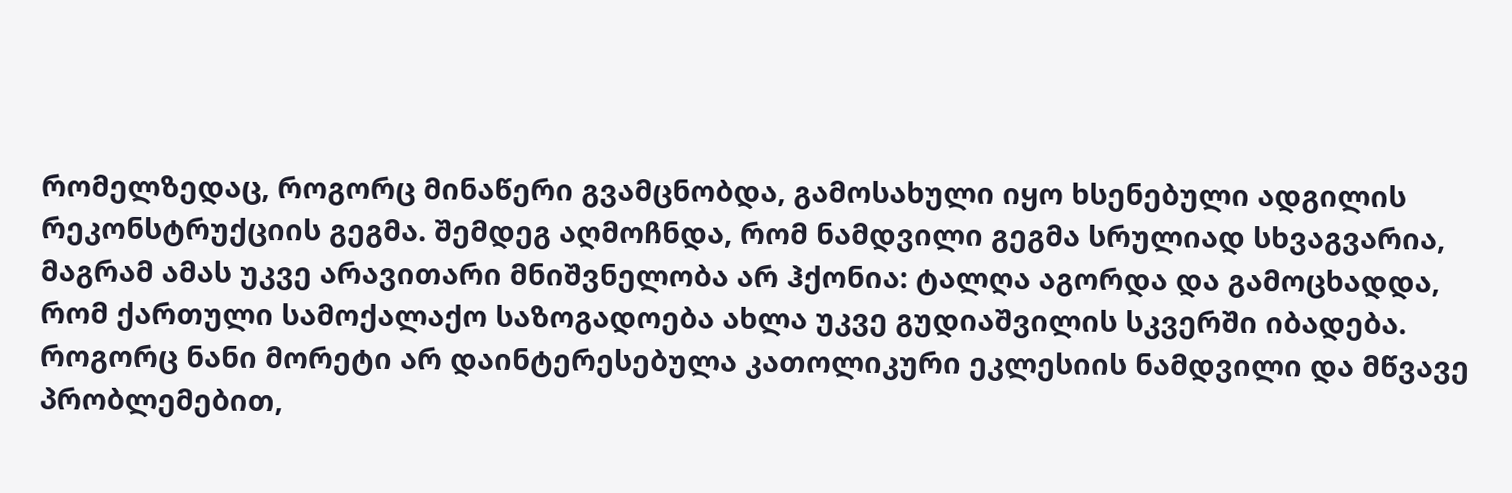რომელზედაც, როგორც მინაწერი გვამცნობდა, გამოსახული იყო ხსენებული ადგილის რეკონსტრუქციის გეგმა. შემდეგ აღმოჩნდა, რომ ნამდვილი გეგმა სრულიად სხვაგვარია, მაგრამ ამას უკვე არავითარი მნიშვნელობა არ ჰქონია: ტალღა აგორდა და გამოცხადდა, რომ ქართული სამოქალაქო საზოგადოება ახლა უკვე გუდიაშვილის სკვერში იბადება. როგორც ნანი მორეტი არ დაინტერესებულა კათოლიკური ეკლესიის ნამდვილი და მწვავე პრობლემებით,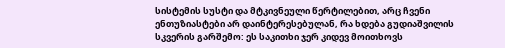სისტემის სუსტი და მტკივნეული წერტილებით, არც ჩვენი ენთუზიასტები არ დაინტერესებულან, რა ხდება გუდიაშვილის სკვერის გარშემო: ეს საკითხი ჯერ კიდევ მოითხოვს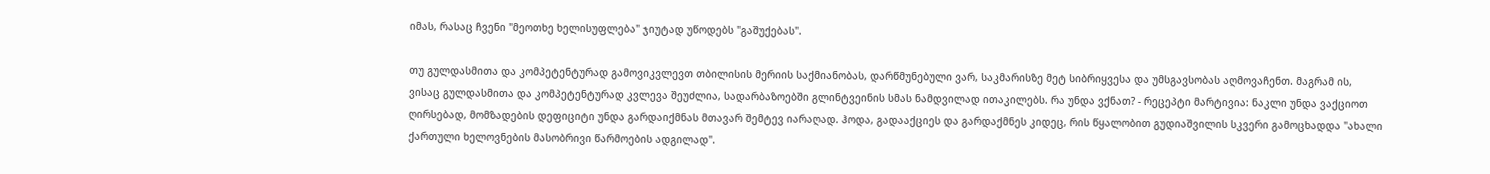იმას, რასაც ჩვენი "მეოთხე ხელისუფლება" ჯიუტად უწოდებს "გაშუქებას".

თუ გულდასმითა და კომპეტენტურად გამოვიკვლევთ თბილისის მერიის საქმიანობას, დარწმუნებული ვარ, საკმარისზე მეტ სიბრიყვესა და უმსგავსობას აღმოვაჩენთ. მაგრამ ის, ვისაც გულდასმითა და კომპეტენტურად კვლევა შეუძლია, სადარბაზოებში გლინტვეინის სმას ნამდვილად ითაკილებს. რა უნდა ვქნათ? - რეცეპტი მარტივია: ნაკლი უნდა ვაქციოთ ღირსებად, მომზადების დეფიციტი უნდა გარდაიქმნას მთავარ შემტევ იარაღად. ჰოდა, გადააქციეს და გარდაქმნეს კიდეც, რის წყალობით გუდიაშვილის სკვერი გამოცხადდა "ახალი ქართული ხელოვნების მასობრივი წარმოების ადგილად".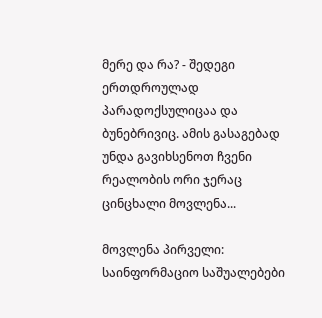მერე და რა? - შედეგი ერთდროულად პარადოქსულიცაა და ბუნებრივიც. ამის გასაგებად უნდა გავიხსენოთ ჩვენი რეალობის ორი ჯერაც ცინცხალი მოვლენა...

მოვლენა პირველი: საინფორმაციო საშუალებები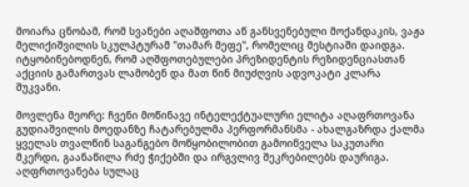მოიარა ცნობამ, რომ სვანები აღაშფოთა აწ განსვენებული მოქანდაკის, ვაჟა მელიქიშვილის სკულპტურამ "თამარ მეფე", რომელიც მესტიაში დაიდგა. იტყობინებოდნენ, რომ აღშფოთებულები პრეზიდენტის რეზიდენციასთან აქციის გამართვას ლამობენ და მათ წინ მიუძღვის ადვოკატი კლარა შუკვანი.

მოვლენა მეორე: ჩვენი მოწინავე ინტელექტუალური ელიტა აღაფრთოვანა გუდიაშვილის მოედანზე ჩატარებულმა პერფორმანსმა - ახალგაზრდა ქალმა ყველას თვალწინ საგანგებო მოწყობილობით გამოიწველა საკუთარი მკერდი, გაანაწილა რძე ჭიქებში და ირგვლივ შეკრებილებს დაურიგა. აღფრთოვანება სულაც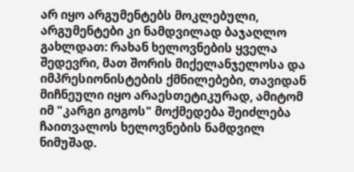არ იყო არგუმენტებს მოკლებული, არგუმენტები კი ნამდვილად ბაჯაღლო გახლდათ: რახან ხელოვნების ყველა შედევრი, მათ შორის მიქელანჯელოსა და იმპრესიონისტების ქმნილებები, თავიდან მიჩნეული იყო არაესთეტიკურად, ამიტომ იმ "კარგი გოგოს" მოქმედება შეიძლება ჩაითვალოს ხელოვნების ნამდვილ ნიმუშად.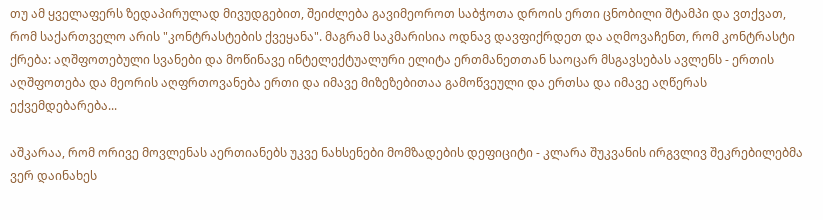თუ ამ ყველაფერს ზედაპირულად მივუდგებით, შეიძლება გავიმეოროთ საბჭოთა დროის ერთი ცნობილი შტამპი და ვთქვათ, რომ საქართველო არის "კონტრასტების ქვეყანა". მაგრამ საკმარისია ოდნავ დავფიქრდეთ და აღმოვაჩენთ, რომ კონტრასტი ქრება: აღშფოთებული სვანები და მოწინავე ინტელექტუალური ელიტა ერთმანეთთან საოცარ მსგავსებას ავლენს - ერთის აღშფოთება და მეორის აღფრთოვანება ერთი და იმავე მიზეზებითაა გამოწვეული და ერთსა და იმავე აღწერას ექვემდებარება...

აშკარაა, რომ ორივე მოვლენას აერთიანებს უკვე ნახსენები მომზადების დეფიციტი - კლარა შუკვანის ირგვლივ შეკრებილებმა ვერ დაინახეს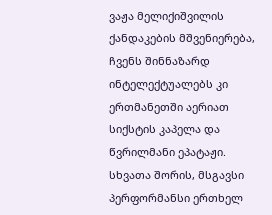ვაჟა მელიქიშვილის ქანდაკების მშვენიერება, ჩვენს შინნაზარდ ინტელექტუალებს კი ერთმანეთში აერიათ სიქსტის კაპელა და წვრილმანი ეპატაჟი. სხვათა შორის, მსგავსი პერფორმანსი ერთხელ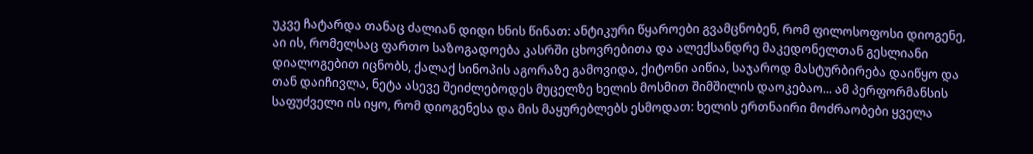უკვე ჩატარდა თანაც ძალიან დიდი ხნის წინათ: ანტიკური წყაროები გვამცნობენ, რომ ფილოსოფოსი დიოგენე, აი ის, რომელსაც ფართო საზოგადოება კასრში ცხოვრებითა და ალექსანდრე მაკედონელთან გესლიანი დიალოგებით იცნობს, ქალაქ სინოპის აგორაზე გამოვიდა, ქიტონი აიწია, საჯაროდ მასტურბირება დაიწყო და თან დაიჩივლა, ნეტა ასევე შეიძლებოდეს მუცელზე ხელის მოსმით შიმშილის დაოკებაო... ამ პერფორმანსის საფუძველი ის იყო, რომ დიოგენესა და მის მაყურებლებს ესმოდათ: ხელის ერთნაირი მოძრაობები ყველა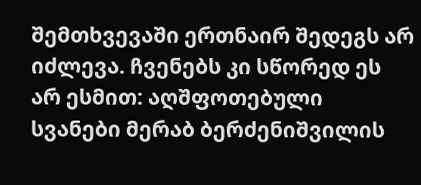შემთხვევაში ერთნაირ შედეგს არ იძლევა. ჩვენებს კი სწორედ ეს არ ესმით: აღშფოთებული სვანები მერაბ ბერძენიშვილის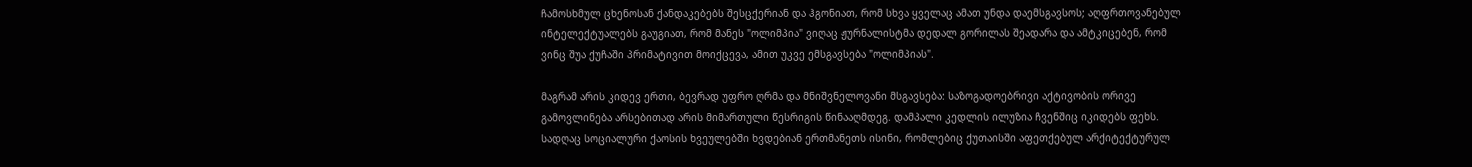ჩამოსხმულ ცხენოსან ქანდაკებებს შესცქერიან და ჰგონიათ, რომ სხვა ყველაც ამათ უნდა დაემსგავსოს; აღფრთოვანებულ ინტელექტუალებს გაუგიათ, რომ მანეს "ოლიმპია" ვიღაც ჟურნალისტმა დედალ გორილას შეადარა და ამტკიცებენ, რომ ვინც შუა ქუჩაში პრიმატივით მოიქცევა, ამით უკვე ემსგავსება "ოლიმპიას".

მაგრამ არის კიდევ ერთი, ბევრად უფრო ღრმა და მნიშვნელოვანი მსგავსება: საზოგადოებრივი აქტივობის ორივე გამოვლინება არსებითად არის მიმართული წესრიგის წინააღმდეგ. დამპალი კედლის ილუზია ჩვენშიც იკიდებს ფეხს. სადღაც სოციალური ქაოსის ხვეულებში ხვდებიან ერთმანეთს ისინი, რომლებიც ქუთაისში აფეთქებულ არქიტექტურულ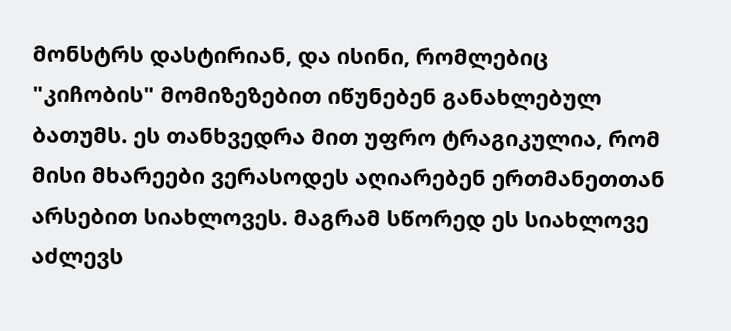მონსტრს დასტირიან, და ისინი, რომლებიც "კიჩობის" მომიზეზებით იწუნებენ განახლებულ ბათუმს. ეს თანხვედრა მით უფრო ტრაგიკულია, რომ მისი მხარეები ვერასოდეს აღიარებენ ერთმანეთთან არსებით სიახლოვეს. მაგრამ სწორედ ეს სიახლოვე აძლევს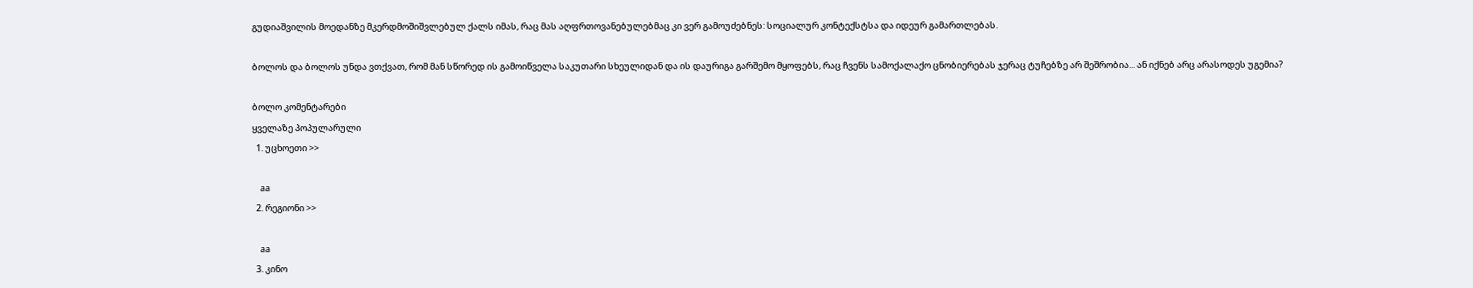გუდიაშვილის მოედანზე მკერდმოშიშვლებულ ქალს იმას, რაც მას აღფრთოვანებულებმაც კი ვერ გამოუძებნეს: სოციალურ კონტექსტსა და იდეურ გამართლებას.

ბოლოს და ბოლოს უნდა ვთქვათ, რომ მან სწორედ ის გამოიწველა საკუთარი სხეულიდან და ის დაურიგა გარშემო მყოფებს, რაც ჩვენს სამოქალაქო ცნობიერებას ჯერაც ტუჩებზე არ შეშრობია... ან იქნებ არც არასოდეს უგემია?

ბოლო კომენტარები
ყველაზე პოპულარული
  1. უცხოეთი >>

    aa
  2. რეგიონი >>

    aa
  3. კინო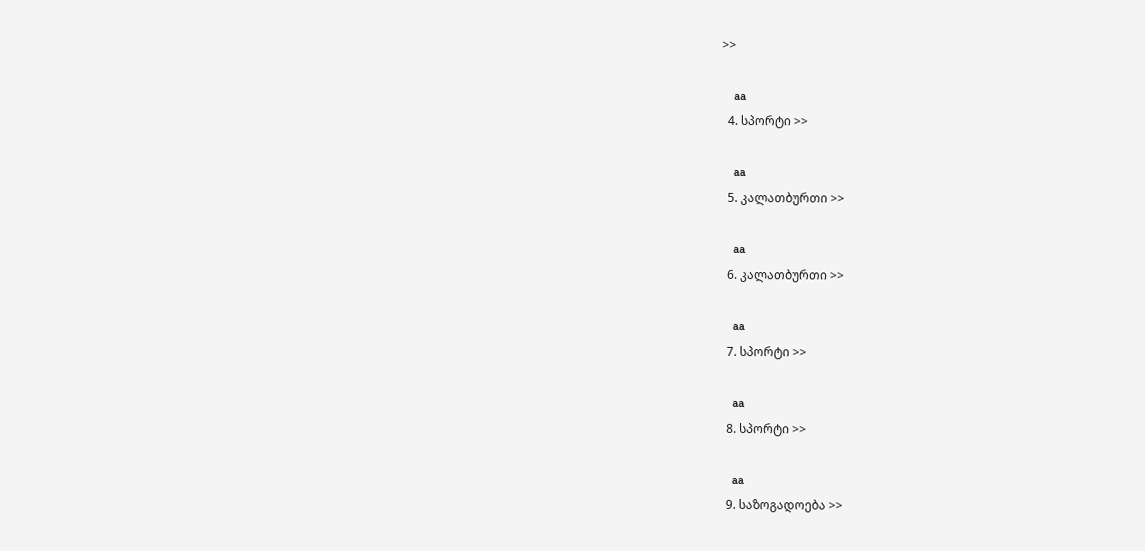>>

    aa
  4. სპორტი >>

    aa
  5. კალათბურთი >>

    aa
  6. კალათბურთი >>

    aa
  7. სპორტი >>

    aa
  8. სპორტი >>

    aa
  9. საზოგადოება >>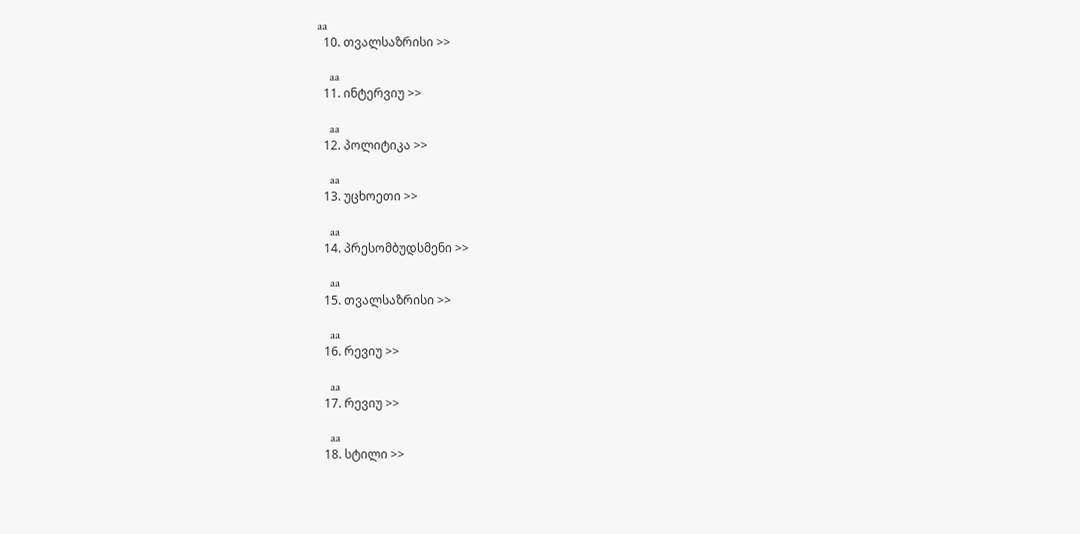aa
  10. თვალსაზრისი >>

    aa
  11. ინტერვიუ >>

    aa
  12. პოლიტიკა >>

    aa
  13. უცხოეთი >>

    aa
  14. პრესომბუდსმენი >>

    aa
  15. თვალსაზრისი >>

    aa
  16. რევიუ >>

    aa
  17. რევიუ >>

    aa
  18. სტილი >>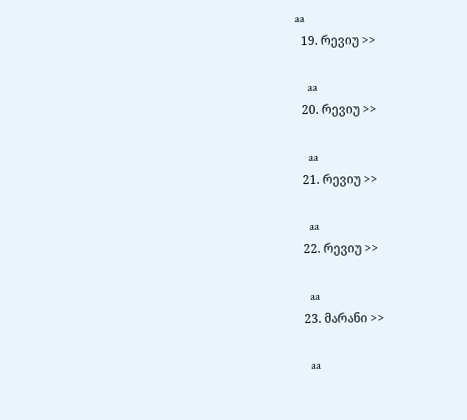aa
  19. რევიუ >>

    aa
  20. რევიუ >>

    aa
  21. რევიუ >>

    aa
  22. რევიუ >>

    aa
  23. მარანი >>

    aa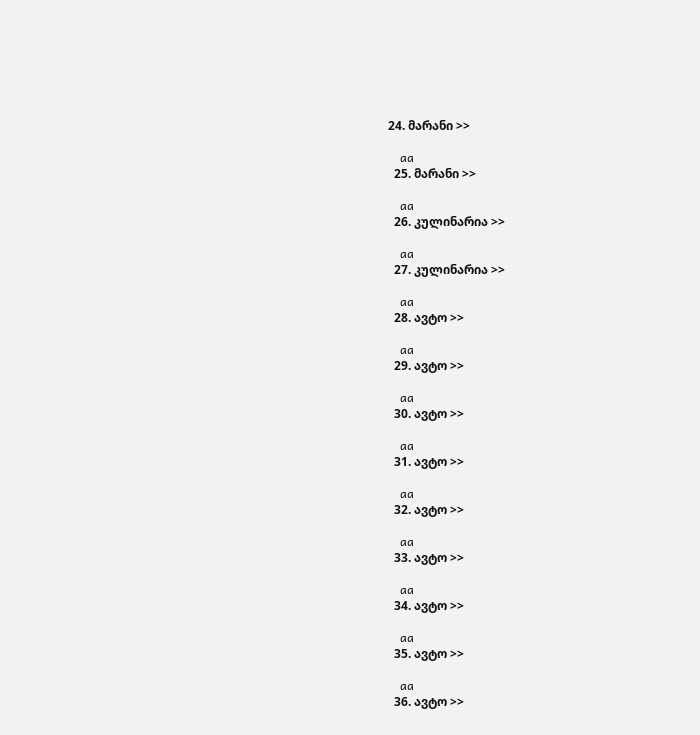24. მარანი >>

    aa
  25. მარანი >>

    aa
  26. კულინარია >>

    aa
  27. კულინარია >>

    aa
  28. ავტო >>

    aa
  29. ავტო >>

    aa
  30. ავტო >>

    aa
  31. ავტო >>

    aa
  32. ავტო >>

    aa
  33. ავტო >>

    aa
  34. ავტო >>

    aa
  35. ავტო >>

    aa
  36. ავტო >>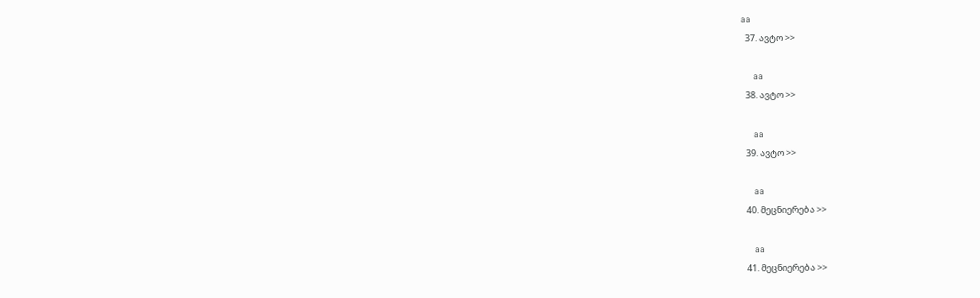aa
  37. ავტო >>

    aa
  38. ავტო >>

    aa
  39. ავტო >>

    aa
  40. მეცნიერება >>

    aa
  41. მეცნიერება >>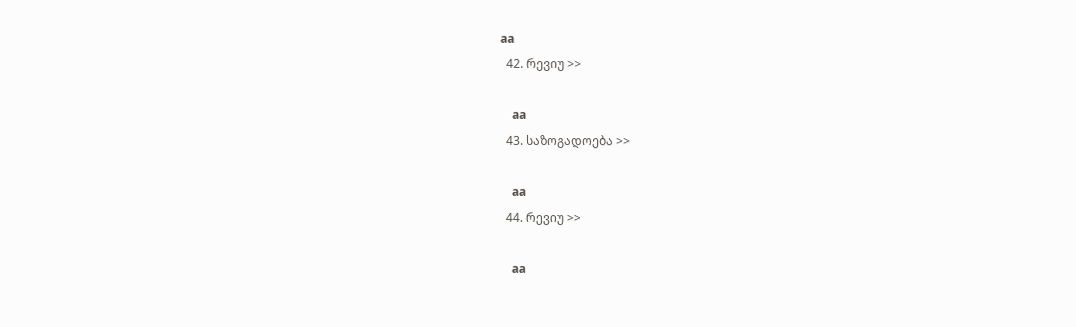aa
  42. რევიუ >>

    aa
  43. საზოგადოება >>

    aa
  44. რევიუ >>

    aa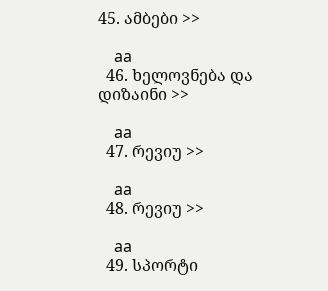45. ამბები >>

    aa
  46. ხელოვნება და დიზაინი >>

    aa
  47. რევიუ >>

    aa
  48. რევიუ >>

    aa
  49. სპორტი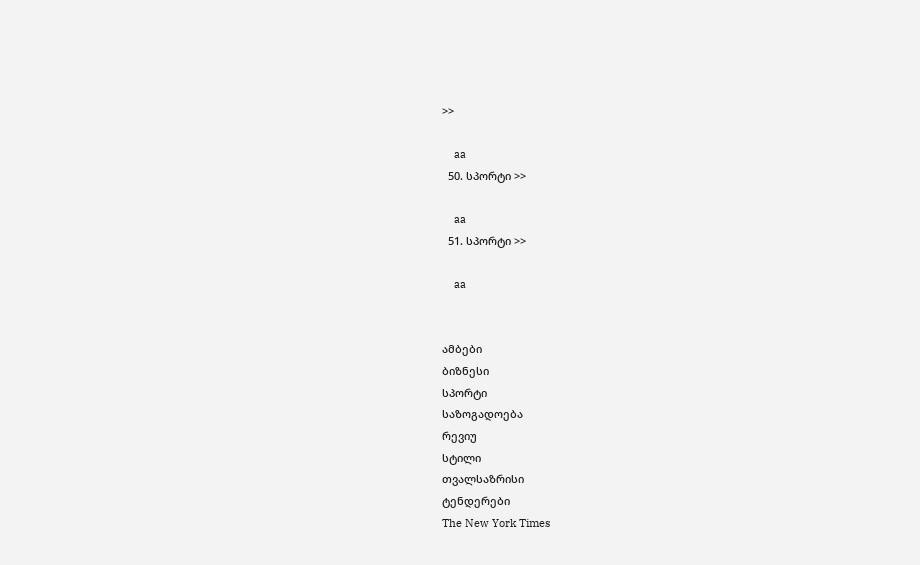>>

    aa
  50. სპორტი >>

    aa
  51. სპორტი >>

    aa


ამბები
ბიზნესი
სპორტი
საზოგადოება
რევიუ
სტილი
თვალსაზრისი
ტენდერები
The New York Times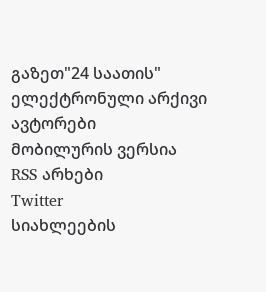გაზეთ"24 საათის"
ელექტრონული არქივი
ავტორები
მობილურის ვერსია
RSS არხები
Twitter
სიახლეების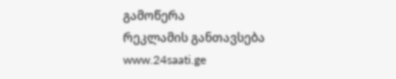გამოწერა
რეკლამის განთავსება
www.24saati.ge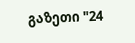გაზეთი "24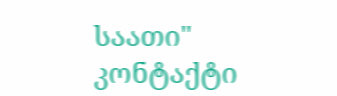საათი"
კონტაქტი